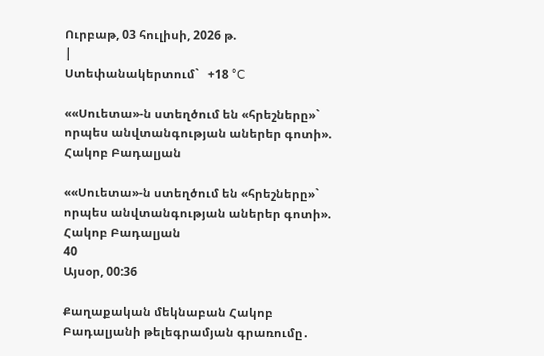Ուրբաթ, 03 հուլիսի, 2026 թ.
|
Ստեփանակերտում`   +18 °C

««Սուետա»-ն ստեղծում են «հրեշները»` որպես անվտանգության աներեր գոտի». Հակոբ Բադալյան

««Սուետա»-ն ստեղծում են «հրեշները»` որպես անվտանգության աներեր գոտի». Հակոբ Բադալյան
40
Այսօր, 00:36

Քաղաքական մեկնաբան Հակոբ Բադալյանի թելեգրամյան գրառումը․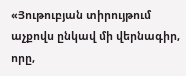«Յութուբյան տիրույթում աչքովս ընկավ մի վերնագիր, որը,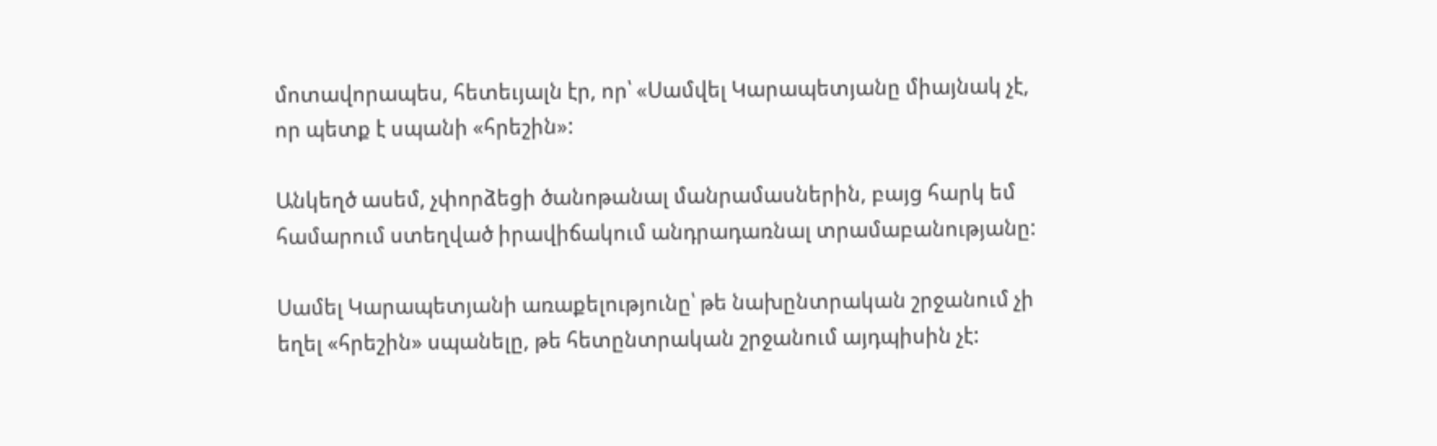մոտավորապես, հետեւյալն էր, որ՝ «Սամվել Կարապետյանը միայնակ չէ, որ պետք է սպանի «հրեշին»:

Անկեղծ ասեմ, չփորձեցի ծանոթանալ մանրամասներին, բայց հարկ եմ համարում ստեղված իրավիճակում անդրադառնալ տրամաբանությանը:

Սամել Կարապետյանի առաքելությունը՝ թե նախընտրական շրջանում չի եղել «հրեշին» սպանելը, թե հետընտրական շրջանում այդպիսին չէ: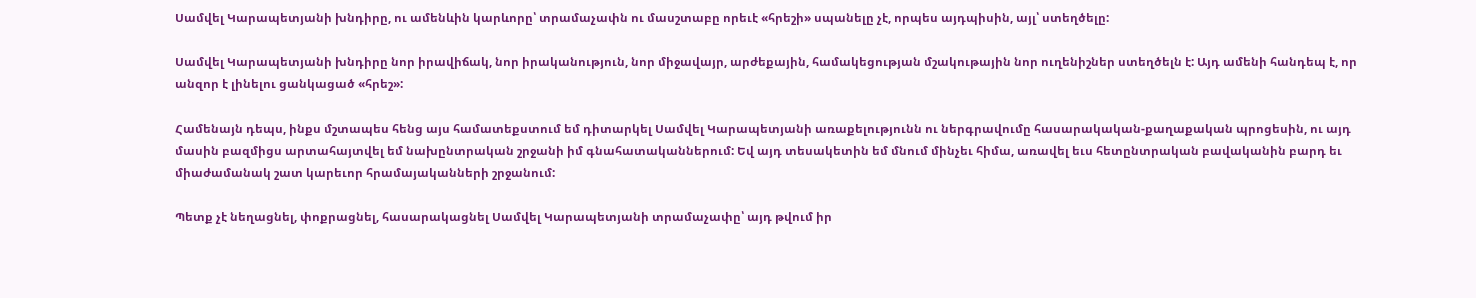Սամվել Կարապետյանի խնդիրը, ու ամենևին կարևորը՝ տրամաչափն ու մասշտաբը որեւէ «հրեշի» սպանելը չէ, որպես այդպիսին, այլ՝ ստեղծելը:

Սամվել Կարապետյանի խնդիրը նոր իրավիճակ, նոր իրականություն, նոր միջավայր, արժեքային, համակեցության մշակութային նոր ուղենիշներ ստեղծելն է: Այդ ամենի հանդեպ է, որ անզոր է լինելու ցանկացած «հրեշ»:

Համենայն դեպս, ինքս մշտապես հենց այս համատեքստում եմ դիտարկել Սամվել Կարապետյանի առաքելությունն ու ներգրավումը հասարակական-քաղաքական պրոցեսին, ու այդ մասին բազմիցս արտահայտվել եմ նախընտրական շրջանի իմ գնահատականներում: Եվ այդ տեսակետին եմ մնում մինչեւ հիմա, առավել եւս հետընտրական բավականին բարդ եւ միաժամանակ շատ կարեւոր հրամայականների շրջանում:

Պետք չէ նեղացնել, փոքրացնել, հասարակացնել Սամվել Կարապետյանի տրամաչափը՝ այդ թվում իր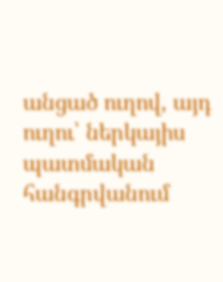անցած ուղով, այդ ուղու՝ ներկայիս պատմական հանգրվանում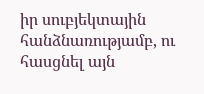իր սուբյեկտային հանձնառությամբ, ու հասցնել այն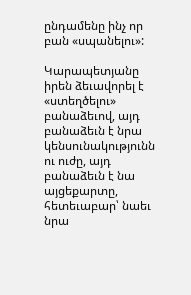ընդամենը ինչ որ բան «սպանելու»:

Կարապետյանը իրեն ձեւավորել է «ստեղծելու» բանաձեւով, այդ բանաձեւն է նրա կենսունակությունն ու ուժը, այդ բանաձեւն է նա այցեքարտը, հետեւաբար՝ նաեւ նրա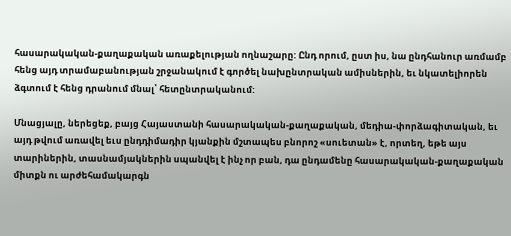հասարակական-քաղաքական առաքելության ողնաշարը: Ընդ որում, ըստ իս, նա ընդհանուր առմամբ հենց այդ տրամաբանության շրջանակում է գործել նախընտրական ամիսներին, եւ նկատելիորեն ձգտում է հենց դրանում մնալ՝ հետընտրականում:

Մնացյալը, ներեցեք, բայց Հայաստանի հասարակական-քաղաքական, մեդիա-փորձագիտական, եւ այդ թվում առավել եւս ընդդիմադիր կյանքին մշտապես բնորոշ «սուետան» է, որտեղ, եթե այս տարիներին, տասնամյակներին սպանվել է ինչ որ բան, դա ընդամենը հասարակական-քաղաքական միտքն ու արժեհամակարգն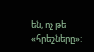են, ոչ թե «հրեշները»: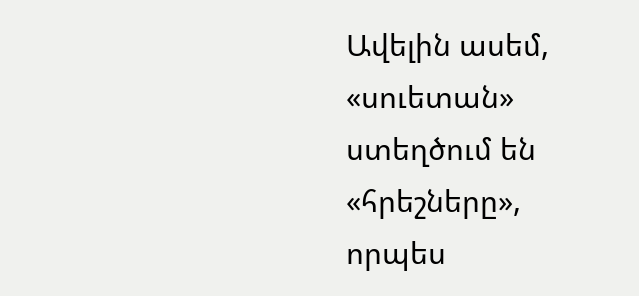Ավելին ասեմ, «սուետան» ստեղծում են «հրեշները», որպես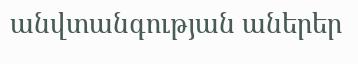անվտանգության աներեր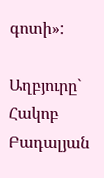գոտի»:

Աղբյուրը`   Հակոբ Բադալյան